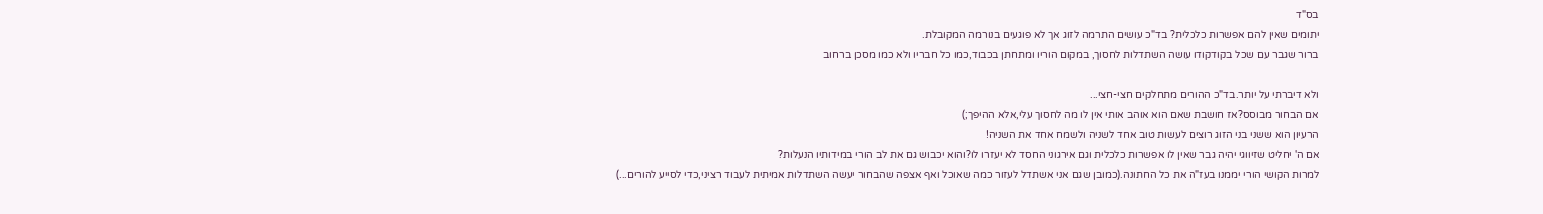בס"ד
יתומים שאין להם אפשרות כלכלית? בד"כ עושים התרמה לזוג אך לא פוגעים בנורמה המקובלת.
ברור שגבר עם שכל בקודקודו עושה השתדלות לחסוך, במקום הוריו ומתחתן בכבוד,כמו כל חבריו ולא כמו מסכן ברחוב

ולא דיברתי על יותר.בד"כ ההורים מתחלקים חצי-חצי...
אם הבחור מבוסס?אז חושבת שאם הוא אוהב אותי אין לו מה לחסוך עלי,אלא ההיפך;)
הרעיון הוא ששני בני הזוג רוצים לעשות טוב אחד לשניה ולשמח אחד את השניה!
אם ה' יחליט שזיווגי יהיה גבר שאין לו אפשרות כלכלית וגם אירגוני החסד לא יעזרו לו?והוא יכבוש גם את לב הורי במידותיו הנעלות?
למרות הקושי הורי יממנו בעז"ה את כל החתונה.(כמובן שגם אני אשתדל לעזור כמה שאוכל ואף אצפה שהבחור יעשה השתדלות אמיתית לעבוד רציני,כדי לסייע להורים...)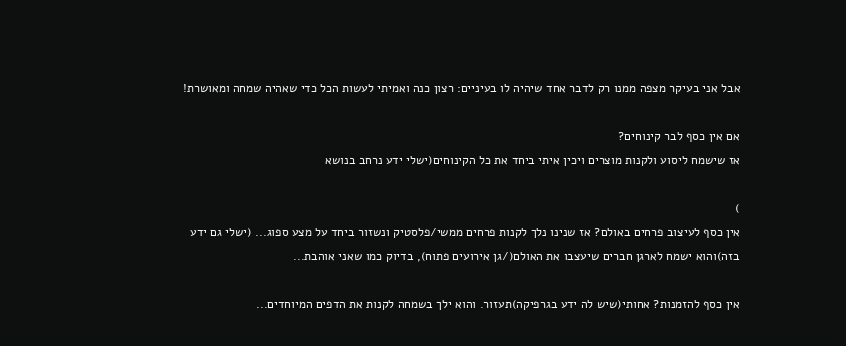אבל אני בעיקר מצפה ממנו רק לדבר אחד שיהיה לו בעיניים: רצון כנה ואמיתי לעשות הכל כדי שאהיה שמחה ומאושרת!

אם אין כסף לבר קינוחים?
אז שישמח ליסוע ולקנות מוצרים ויכין איתי ביחד את כל הקינוחים(ישלי ידע נרחב בנושא

)
אין כסף לעיצוב פרחים באולם? אז שנינו נלך לקנות פרחים ממשי/פלסטיק ונשזור ביחד על מצע ספוג... (ישלי גם ידע בזה)והוא ישמח לארגן חברים שיעצבו את האולם(/גן אירועים פתוח), בדיוק כמו שאני אוהבת...

אין כסף להזמנות? אחותי(שיש לה ידע בגרפיקה)תעזור. והוא ילך בשמחה לקנות את הדפים המיוחדים...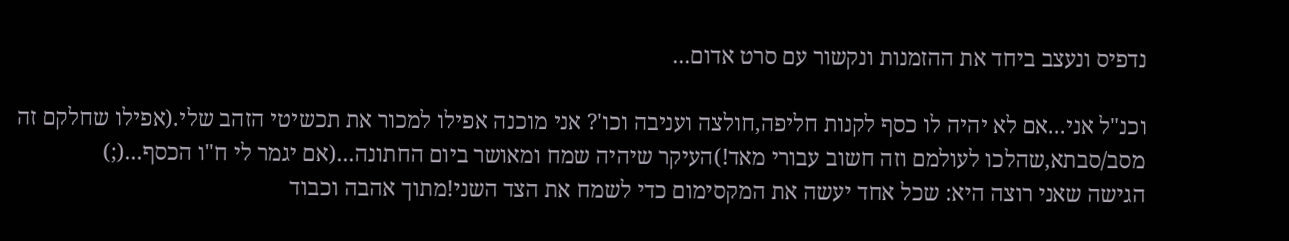נדפיס ונעצב ביחד את ההזמנות ונקשור עם סרט אדום...

וכנ"ל אני...אם לא יהיה לו כסף לקנות חליפה,חולצה ועניבה וכו'? אני מוכנה אפילו למכור את תכשיטי הזהב שלי.(אפילו שחלקם זה מסב/סבתא,שהלכו לעולמם וזה חשוב עבורי מאד!)העיקר שיהיה שמח ומאושר ביום החתונה...(אם יגמר לי ח"ו הכסף...(;)
הגישה שאני רוצה היא: שכל אחד יעשה את המקסימום כדי לשמח את הצד השני!מתוך אהבה וכבוד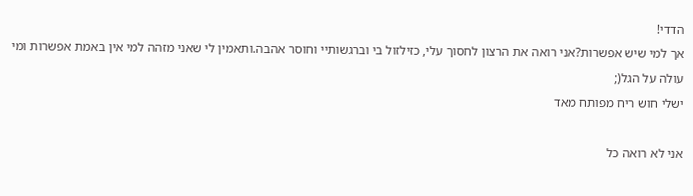הדדי!
אך למי שיש אפשרות?אני רואה את הרצון לחסוך עלי, כזילזול בי וברגשותיי וחוסר אהבה.ותאמין לי שאני מזהה למי אין באמת אפשרות ומי עולה על הגל(;
ישלי חוש ריח מפותח מאד

אני לא רואה כל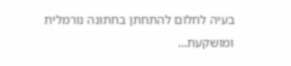בעיה לחלום להתחתן בחתונה נורמלית ומושקעת...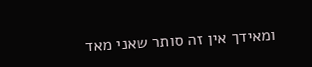ומאידך אין זה סותר שאני מאד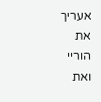אעריך את הוריי ואת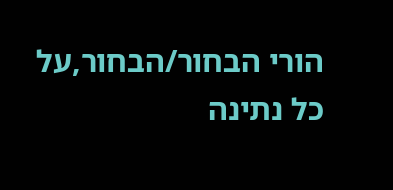הורי הבחור/הבחור,על כל נתינה